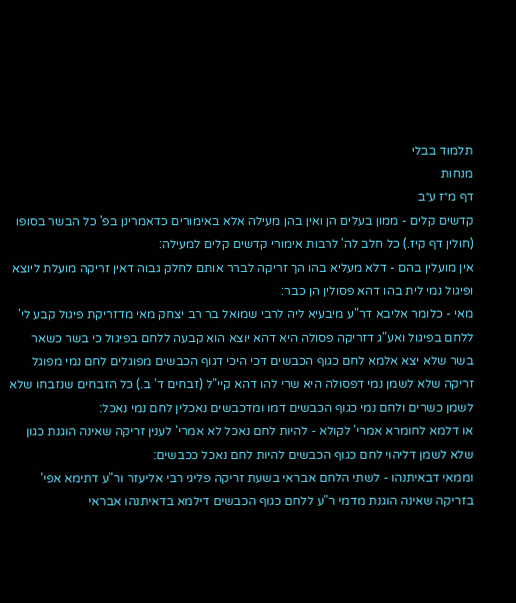תלמוד בבלי
מנחות
דף מ״ז ע״ב
קדשים קלים - ממון בעלים הן ואין בהן מעילה אלא באימורים כדאמרינן בפ' כל הבשר בסופו (חולין דף קיז.) כל חלב לה' לרבות אימורי קדשים קלים למעילה:
אין מועלין בהם - דלא מעליא בהו הך זריקה לברר אותם לחלק גבוה דאין זריקה מועלת ליוצא ופיגול נמי לית בהו דהא פסולין הן כבר:
מאי - כלומר אליבא דר"ע מיבעיא ליה לרבי שמואל בר רב יצחק מאי מדזריקת פיגול קבע לי' ללחם בפיגול ואע"ג דזריקה פסולה היא דהא יוצא הוא קבעה ללחם בפיגול כי בשר כשאר בשר שלא יצא אלמא לחם כגוף הכבשים דכי היכי דגוף הכבשים מפוגלים לחם נמי מפוגל זריקה שלא לשמן נמי דפסולה היא שרי להו דהא קיי"ל (זבחים ד' ב.) כל הזבחים שנזבחו שלא לשמן כשרים ולחם נמי כגוף הכבשים דמו ומדכבשים נאכלין לחם נמי נאכל:
או דלמא לחומרא אמרי' לקולא - להיות לחם נאכל לא אמרי' לענין זריקה שאינה הוגנת כגון שלא לשמן דליהוי לחם כגוף הכבשים להיות לחם נאכל ככבשים:
וממאי דבאיתנהו - לשתי הלחם אבראי בשעת זריקה פליגי רבי אליעזר ור"ע דתימא אפי' בזריקה שאינה הוגנת מדמי ר"ע ללחם כגוף הכבשים דילמא בדאיתנהו אבראי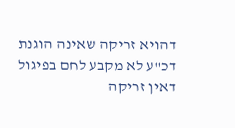דהויא זריקה שאינה הוגנת דכ"ע לא מקבע לחם בפיגול דאין זריקה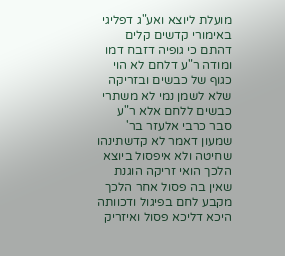מועלת ליוצא ואע"ג דפליגי באימורי קדשים קלים דהתם כי גופיה דזבח דמו ומודה ר"ע דלחם לא הוי כגוף של כבשים ובזריקה שלא לשמן נמי לא משתרי כבשים ללחם אלא ר"ע סבר כרבי אלעזר בר' שמעון דאמר לא קדשתינהו שחיטה ולא איפסול ביוצא הלכך הואי זריקה הוגנת שאין בה פסול אחר הלכך מקבע לחם בפיגול ודכוותה היכא דליכא פסול ואיזריק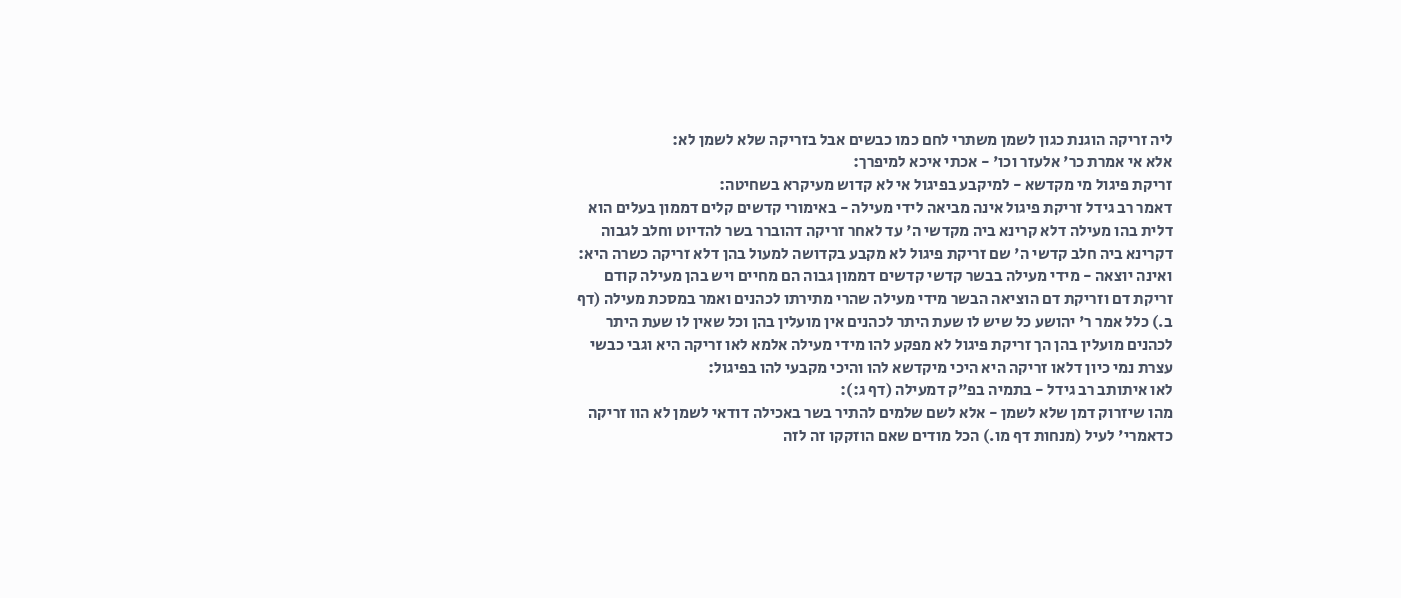ליה זריקה הוגנת כגון לשמן משתרי לחם כמו כבשים אבל בזריקה שלא לשמן לא:
אלא אי אמרת כר' אלעזר וכו' - אכתי איכא למיפרך:
זריקת פיגול מי מקדשא - למיקבע בפיגול אי לא קדוש מעיקרא בשחיטה:
דאמר רב גידל זריקת פיגול אינה מביאה לידי מעילה - באימורי קדשים קלים דממון בעלים הוא דלית בהו מעילה דלא קרינא ביה מקדשי ה' עד לאחר זריקה דהוברר בשר להדיוט וחלב לגבוה דקרינא ביה חלב קדשי ה' שם זריקת פיגול לא מקבע בקדושה למעול בהן דלא זריקה כשרה היא:
ואינה יוצאה - מידי מעילה בבשר קדשי קדשים דממון גבוה הם מחיים ויש בהן מעילה קודם זריקת דם וזריקת דם הוציאה הבשר מידי מעילה שהרי מתירתו לכהנים ואמר במסכת מעילה (דף ב.) כלל אמר ר' יהושע כל שיש לו שעת היתר לכהנים אין מועלין בהן וכל שאין לו שעת היתר לכהנים מועלין בהן הך זריקת פיגול לא מפקע להו מידי מעילה אלמא לאו זריקה היא וגבי כבשי עצרת נמי כיון דלאו זריקה היא היכי מיקדשא להו והיכי מקבעי להו בפיגול:
לאו איתותב רב גידל - בתמיה בפ"ק דמעילה (דף ג:):
מהו שיזרוק דמן שלא לשמן - אלא לשם שלמים להתיר בשר באכילה דודאי לשמן לא הוו זריקה כדאמרי' לעיל (מנחות דף מו.) הכל מודים שאם הוזקקו זה לזה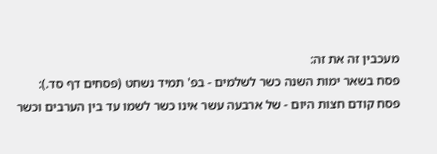מעכבין זה את זה:
פסח בשאר ימות השנה כשר לשלמים - בפ' תמיד נשחט (פסחים דף סד.):
פסח קודם חצות היום - של ארבעה עשר אינו כשר לשמו עד בין הערבים וכשר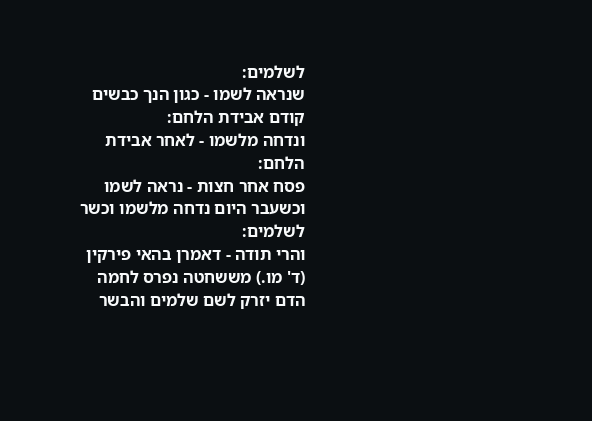לשלמים:
שנראה לשמו - כגון הנך כבשים קודם אבידת הלחם:
ונדחה מלשמו - לאחר אבידת הלחם:
פסח אחר חצות - נראה לשמו וכשעבר היום נדחה מלשמו וכשר לשלמים:
והרי תודה - דאמרן בהאי פירקין (ד' מו.) מששחטה נפרס לחמה הדם יזרק לשם שלמים והבשר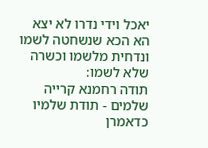יאכל וידי נדרו לא יצא הא הכא שנשחטה לשמו ונדחית מלשמו וכשרה שלא לשמו:
תודה רחמנא קרייה שלמים - תודת שלמיו כדאמרן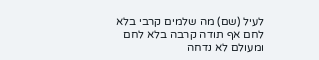לעיל (שם) מה שלמים קרבי בלא לחם אף תודה קרבה בלא לחם ומעולם לא נדחה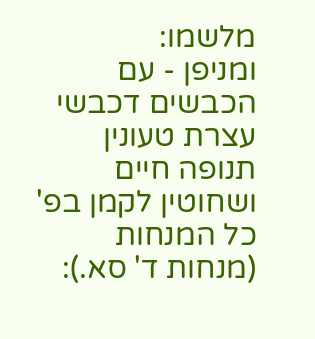מלשמו:
ומניפן - עם הכבשים דכבשי עצרת טעונין תנופה חיים ושחוטין לקמן בפ' כל המנחות (מנחות ד' סא.):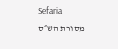Sefaria
מסורת הש״ס